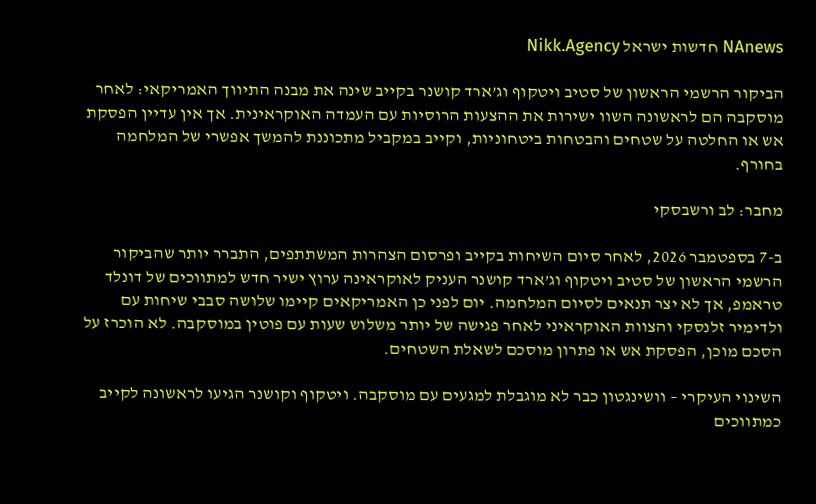NAnews חדשות ישראל Nikk.Agency

הביקור הרשמי הראשון של סטיב ויטקוף וג’ארד קושנר בקייב שינה את מבנה התיווך האמריקאי: לאחר מוסקבה הם לראשונה השוו ישירות את ההצעות הרוסיות עם העמדה האוקראינית. אך אין עדיין הפסקת אש או החלטה על שטחים והבטחות ביטחוניות, וקייב במקביל מתכוננת להמשך אפשרי של המלחמה בחורף.

מחבר: לב ורשבסקי

ב-7 בספטמבר 2026, לאחר סיום השיחות בקייב ופרסום הצהרות המשתתפים, התברר יותר שהביקור הרשמי הראשון של סטיב ויטקוף וג’ארד קושנר העניק לאוקראינה ערוץ ישיר חדש למתווכים של דונלד טראמפ, אך לא יצר תנאים לסיום המלחמה. יום לפני כן האמריקאים קיימו שלושה סבבי שיחות עם ולדימיר זלנסקי והצוות האוקראיני לאחר פגישה של יותר משלוש שעות עם פוטין במוסקבה. לא הוכרז על הסכם מוכן, הפסקת אש או פתרון מוסכם לשאלת השטחים.

השינוי העיקרי – וושינגטון כבר לא מוגבלת למגעים עם מוסקבה. ויטקוף וקושנר הגיעו לראשונה לקייב כמתווכים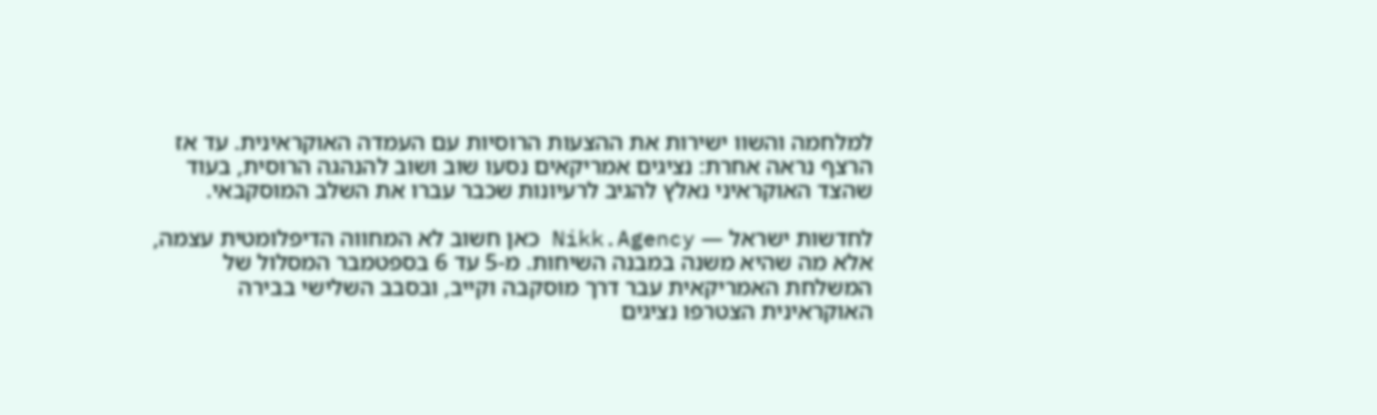למלחמה והשוו ישירות את ההצעות הרוסיות עם העמדה האוקראינית. עד אז הרצף נראה אחרת: נציגים אמריקאים נסעו שוב ושוב להנהגה הרוסית, בעוד שהצד האוקראיני נאלץ להגיב לרעיונות שכבר עברו את השלב המוסקבאי.

לחדשות ישראל — Nikk.Agency כאן חשוב לא המחווה הדיפלומטית עצמה, אלא מה שהיא משנה במבנה השיחות. מ-5 עד 6 בספטמבר המסלול של המשלחת האמריקאית עבר דרך מוסקבה וקייב, ובסבב השלישי בבירה האוקראינית הצטרפו נציגים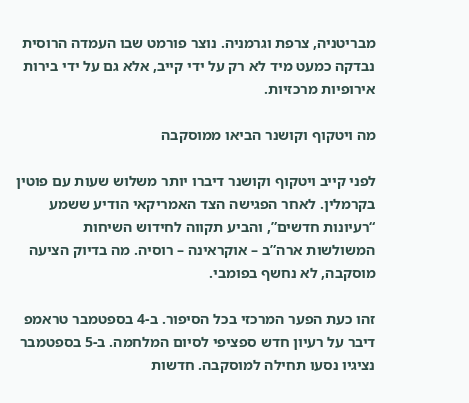מבריטניה, צרפת וגרמניה. נוצר פורמט שבו העמדה הרוסית נבדקה כמעט מיד לא רק על ידי קייב, אלא גם על ידי בירות אירופיות מרכזיות.

מה ויטקוף וקושנר הביאו ממוסקבה

לפני קייב ויטקוף וקושנר דיברו יותר משלוש שעות עם פוטין בקרמלין. לאחר הפגישה הצד האמריקאי הודיע ששמע “רעיונות חדשים”, והביע תקווה לחידוש השיחות המשולשות ארה”ב – אוקראינה – רוסיה. מה בדיוק הציעה מוסקבה, לא נחשף בפומבי.

זהו כעת הפער המרכזי בכל הסיפור. ב-4 בספטמבר טראמפ דיבר על רעיון חדש ספציפי לסיום המלחמה. ב-5 בספטמבר נציגיו נסעו תחילה למוסקבה. חדשות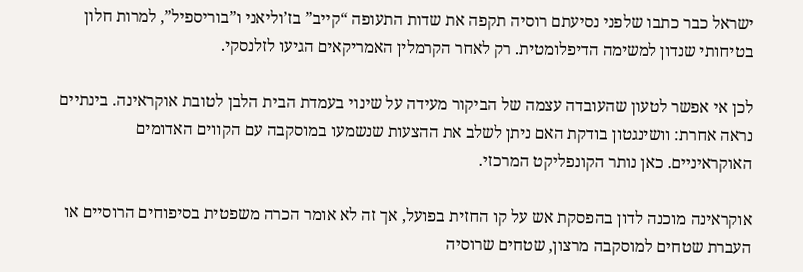ישראל כבר כתבו שלפני נסיעתם רוסיה תקפה את שדות התעופה “קייב” בז’וליאני ו”בוריספיל”, למרות חלון בטיחותי שנדון למשימה הדיפלומטית. רק לאחר הקרמלין האמריקאים הגיעו לזלנסקי.

לכן אי אפשר לטעון שהעובדה עצמה של הביקור מעידה על שינוי בעמדת הבית הלבן לטובת אוקראינה. בינתיים נראה אחרת: וושינגטון בודקת האם ניתן לשלב את ההצעות שנשמעו במוסקבה עם הקווים האדומים האוקראיניים. כאן נותר הקונפליקט המרכזי.

אוקראינה מוכנה לדון בהפסקת אש על קו החזית בפועל, אך זה לא אומר הכרה משפטית בסיפוחים הרוסיים או העברת שטחים למוסקבה מרצון, שטחים שרוסיה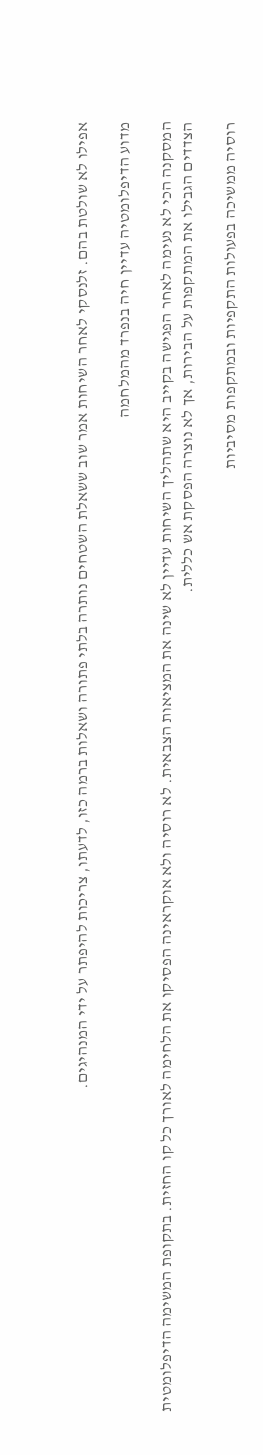אפילו לא שולטת בהם. זלנסקי לאחר השיחות אמר שוב ששאלת השטחים נותרה בלתי פתורה ושאלות ברמה כזו, לדעתו, צריכות להיפתר על ידי המנהיגים.

מדוע הדיפלומטיה עדיין חיה בנפרד מהמלחמה

המסקנה הכי לא נעימה לאחר הפגישה בקייב היא שתהליך השיחות עדיין לא שינה את המציאות הצבאית. לא רוסיה ולא אוקראינה הפסיקו את הלחימה לאורך כל קו החזית. בתקופת המשימה הדיפלומטית הצדדים הגבילו את המתקפות על הבירות, אך לא נוצרה הפסקת אש כללית.

רוסיה ממשיכה בפעולות התקפיות ובמתקפות מסיביות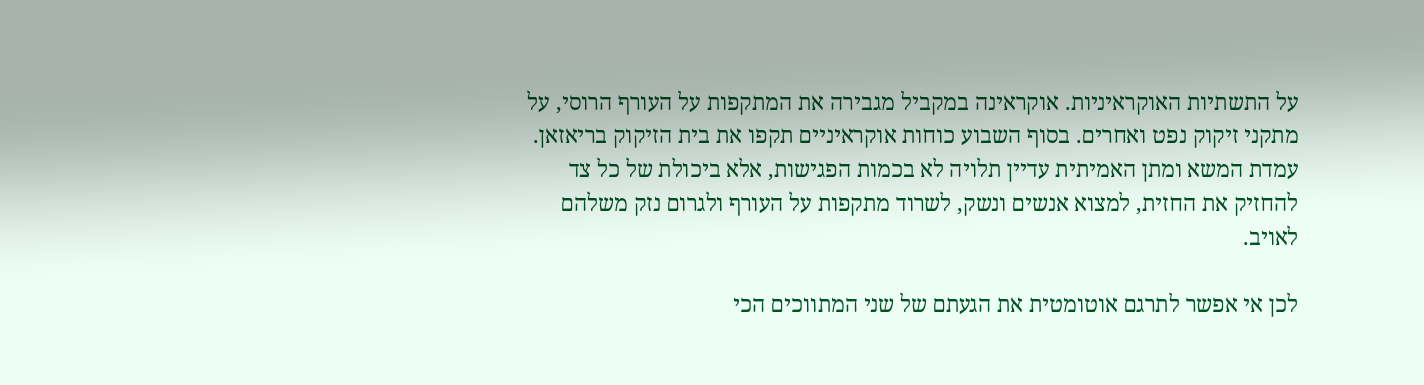על התשתיות האוקראיניות. אוקראינה במקביל מגבירה את המתקפות על העורף הרוסי, על מתקני זיקוק נפט ואחרים. בסוף השבוע כוחות אוקראיניים תקפו את בית הזיקוק בריאזאן. עמדת המשא ומתן האמיתית עדיין תלויה לא בכמות הפגישות, אלא ביכולת של כל צד להחזיק את החזית, למצוא אנשים ונשק, לשרוד מתקפות על העורף ולגרום נזק משלהם לאויב.

לכן אי אפשר לתרגם אוטומטית את הגעתם של שני המתווכים הכי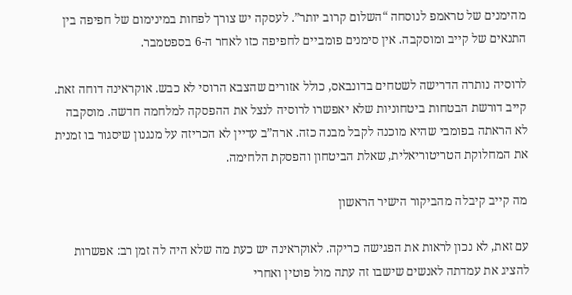מהימנים של טראמפ לנוסחה “השלום קרוב יותר”. לעסקה יש צורך לפחות במינימום של חפיפה בין התנאים של קייב ומוסקבה. אין סימנים פומביים לחפיפה כזו לאחר ה-6 בספטמבר.

לרוסיה נותרה הדרישה לשטחים בדונבאס, כולל אזורים שהצבא הרוסי לא כבש. אוקראינה דוחה זאת. קייב דורשת הבטחות ביטחוניות שלא יאפשרו לרוסיה לנצל את ההפסקה למלחמה חדשה. מוסקבה לא הראתה בפומבי שהיא מוכנה לקבל מבנה כזה. ארה”ב עדיין לא הכריזה על מנגנון שיסגור בו זמנית את המחלוקת הטריטוריאלית, שאלת הביטחון והפסקת הלחימה.

מה קייב קיבלה מהביקור הישיר הראשון

עם זאת, לא נכון לראות את הפגישה כריקה. לאוקראינה יש כעת מה שלא היה לה זמן רב: אפשרות להציג את עמדתה לאנשים שישבו זה עתה מול פוטין ואחרי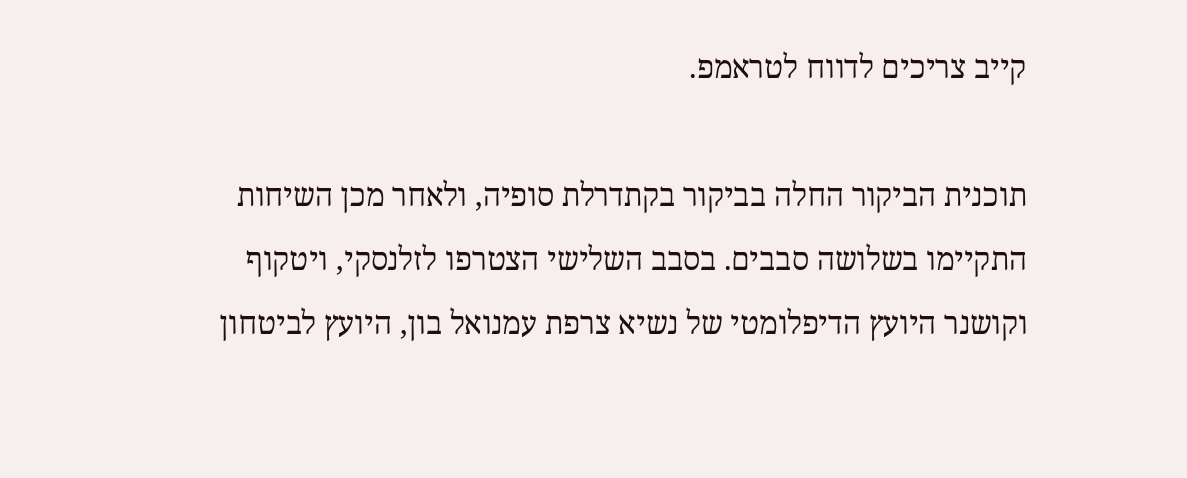קייב צריכים לדווח לטראמפ.

תוכנית הביקור החלה בביקור בקתדרלת סופיה, ולאחר מכן השיחות התקיימו בשלושה סבבים. בסבב השלישי הצטרפו לזלנסקי, ויטקוף וקושנר היועץ הדיפלומטי של נשיא צרפת עמנואל בון, היועץ לביטחון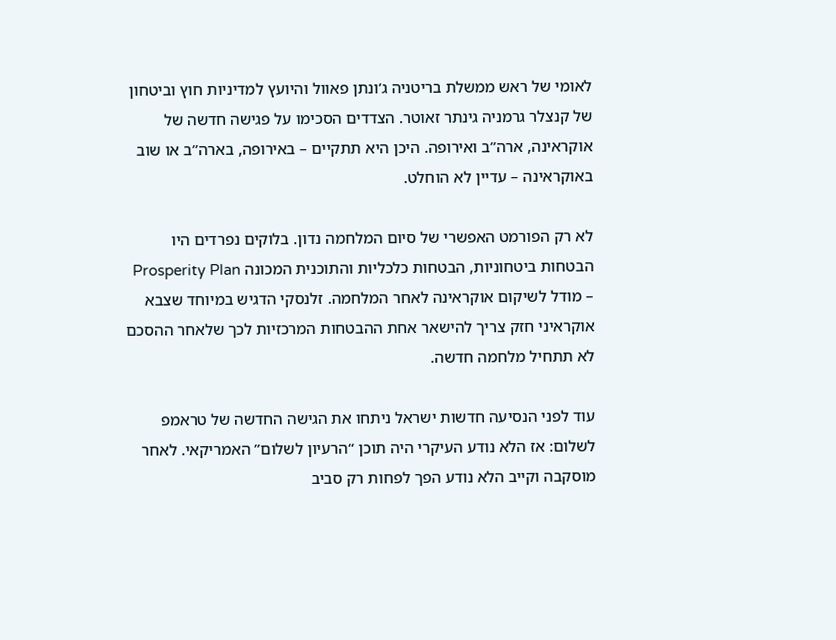לאומי של ראש ממשלת בריטניה ג’ונתן פאוול והיועץ למדיניות חוץ וביטחון של קנצלר גרמניה גינתר זאוטר. הצדדים הסכימו על פגישה חדשה של אוקראינה, ארה”ב ואירופה. היכן היא תתקיים – באירופה, בארה”ב או שוב באוקראינה – עדיין לא הוחלט.

לא רק הפורמט האפשרי של סיום המלחמה נדון. בלוקים נפרדים היו הבטחות ביטחוניות, הבטחות כלכליות והתוכנית המכונה Prosperity Plan – מודל לשיקום אוקראינה לאחר המלחמה. זלנסקי הדגיש במיוחד שצבא אוקראיני חזק צריך להישאר אחת ההבטחות המרכזיות לכך שלאחר ההסכם לא תתחיל מלחמה חדשה.

עוד לפני הנסיעה חדשות ישראל ניתחו את הגישה החדשה של טראמפ לשלום: אז הלא נודע העיקרי היה תוכן “הרעיון לשלום” האמריקאי. לאחר מוסקבה וקייב הלא נודע הפך לפחות רק סביב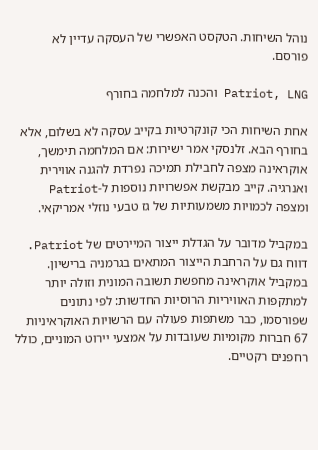נוהל השיחות. הטקסט האפשרי של העסקה עדיין לא פורסם.

Patriot, LNG והכנה למלחמה בחורף

אחת השיחות הכי קונקרטיות בקייב עסקה לא בשלום, אלא בחורף הבא. זלנסקי אמר ישירות: אם המלחמה תימשך, אוקראינה מצפה לחבילת תמיכה נפרדת להגנה אווירית ואנרגיה. קייב מבקשת אפשרויות נוספות ל-Patriot ומצפה לכמויות משמעותיות של גז טבעי נוזלי אמריקאי.

במקביל מדובר על הגדלת ייצור המיירטים של Patriot. דווח גם על הרחבת הייצור המתאים בגרמניה ברישיון. במקביל אוקראינה מחפשת תשובה המונית וזולה יותר למתקפות האוויריות הרוסיות החדשות: לפי נתונים שפורסמו, כבר משתפות פעולה עם הרשויות האוקראיניות 67 חברות מקומיות שעובדות על אמצעי יירוט המוניים, כולל רחפנים רקטיים.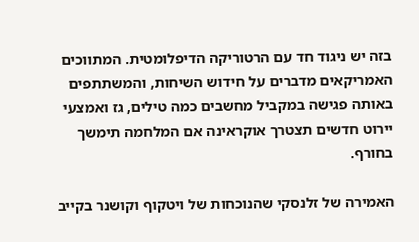בזה יש ניגוד חד עם הרטוריקה הדיפלומטית. המתווכים האמריקאים מדברים על חידוש השיחות, והמשתתפים באותה פגישה במקביל מחשבים כמה טילים, גז ואמצעי יירוט חדשים תצטרך אוקראינה אם המלחמה תימשך בחורף.

האמירה של זלנסקי שהנוכחות של ויטקוף וקושנר בקייב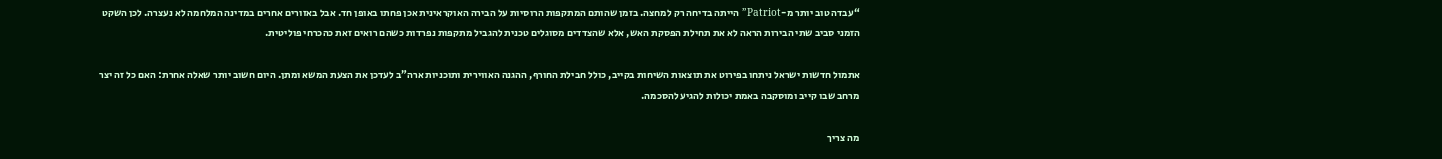“עבדה טוב יותר מ-Patriot” הייתה בדיחה רק למחצה. בזמן שהותם המתקפות הרוסיות על הבירה האוקראינית אכן פחתו באופן חד. אבל באזורים אחרים במדינה המלחמה לא נעצרה. לכן השקט הזמני סביב שתי הבירות הראה לא את תחילת הפסקת האש, אלא שהצדדים מסוגלים טכנית להגביל מתקפות נפרדות כשהם רואים זאת כהכרחי פוליטית.

אתמול חדשות ישראל ניתחו בפירוט את תוצאות השיחות בקייב, כולל חבילת החורף, ההגנה האווירית ותוכניות ארה”ב לעדכן את הצעת המשא ומתן. היום חשוב יותר שאלה אחרת: האם כל זה יצר מרחב שבו קייב ומוסקבה באמת יכולות להגיע להסכמה.

מה צריך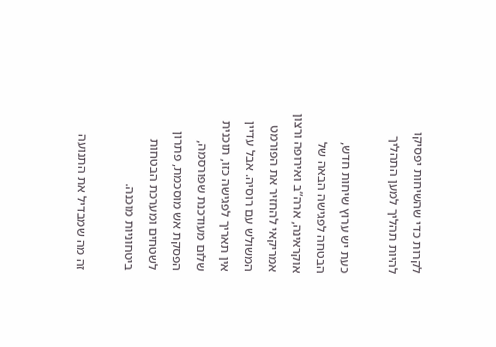לקרות כדי שהשיחות יפסיקו להיות תהליך למען התהליך

כעת יש ערוץ שיחות חדש, הבטחה לפגישה הבאה של אוקראינה, ארה”ב ואירופה ורצון אמריקאי להחזיר את הפורמט המשולש עם רוסיה. אבל עדיין אין תאריך לפגישה כזו, תוכנית שלום מעודכנת שפורסמה, הפסקת אש מוסכמת, פתרון לשטחים ומערכת הבטחות ביטחוניות מוכנה.

זה מה שמבדיל את התנועה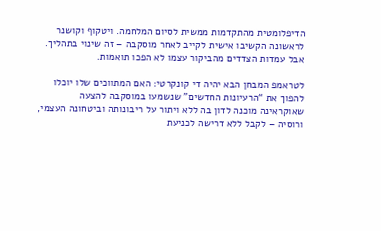הדיפלומטית מהתקדמות ממשית לסיום המלחמה. ויטקוף וקושנר לראשונה הקשיבו אישית לקייב לאחר מוסקבה – זה שינוי בתהליך. אבל עמדות הצדדים מהביקור עצמו לא הפכו תואמות.

לטראמפ המבחן הבא יהיה די קונקרטי: האם המתווכים שלו יוכלו להפוך את “הרעיונות החדשים” שנשמעו במוסקבה להצעה שאוקראינה מוכנה לדון בה ללא ויתור על ריבונותה וביטחונה העצמי, ורוסיה – לקבל ללא דרישה לכניעת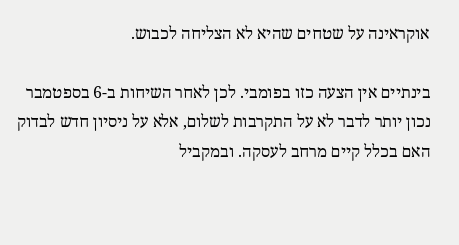אוקראינה על שטחים שהיא לא הצליחה לכבוש.

בינתיים אין הצעה כזו בפומבי. לכן לאחר השיחות ב-6 בספטמבר נכון יותר לדבר לא על התקרבות לשלום, אלא על ניסיון חדש לבדוק האם בכלל קיים מרחב לעסקה. ובמקביל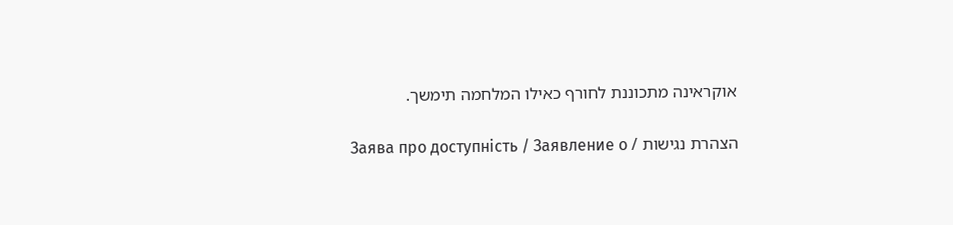אוקראינה מתכוננת לחורף כאילו המלחמה תימשך.

הצהרת נגישות / Заява про доступність / Заявление о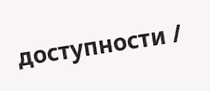доступности /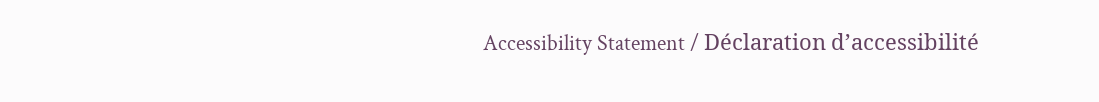Accessibility Statement / Déclaration d’accessibilité